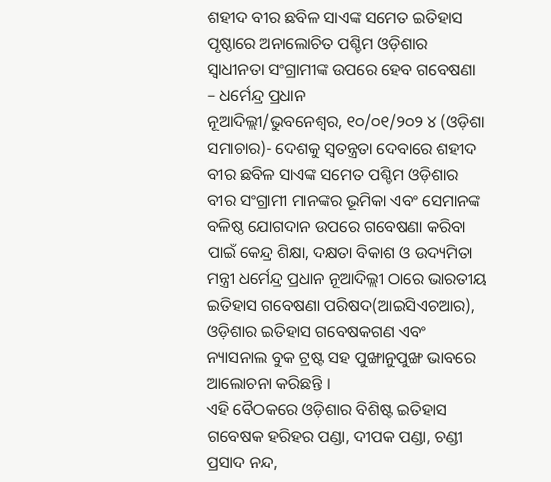ଶହୀଦ ବୀର ଛବିଳ ସାଏଙ୍କ ସମେତ ଇତିହାସ ପୃଷ୍ଠାରେ ଅନାଲୋଚିତ ପଶ୍ଚିମ ଓଡ଼ିଶାର ସ୍ୱାଧୀନତା ସଂଗ୍ରାମୀଙ୍କ ଉପରେ ହେବ ଗବେଷଣା – ଧର୍ମେନ୍ଦ୍ର ପ୍ରଧାନ
ନୂଆଦିଲ୍ଲୀ/ଭୁବନେଶ୍ୱର, ୧୦/୦୧/୨୦୨ ୪ (ଓଡ଼ିଶା ସମାଚାର)- ଦେଶକୁ ସ୍ୱତନ୍ତ୍ରତା ଦେବାରେ ଶହୀଦ ବୀର ଛବିଳ ସାଏଙ୍କ ସମେତ ପଶ୍ଚିମ ଓଡ଼ିଶାର ବୀର ସଂଗ୍ରାମୀ ମାନଙ୍କର ଭୂମିକା ଏବଂ ସେମାନଙ୍କ ବଳିଷ୍ଠ ଯୋଗଦାନ ଉପରେ ଗବେଷଣା କରିବା ପାଇଁ କେନ୍ଦ୍ର ଶିକ୍ଷା, ଦକ୍ଷତା ବିକାଶ ଓ ଉଦ୍ୟମିତା ମନ୍ତ୍ରୀ ଧର୍ମେନ୍ଦ୍ର ପ୍ରଧାନ ନୂଆଦିଲ୍ଲୀ ଠାରେ ଭାରତୀୟ ଇତିହାସ ଗବେଷଣା ପରିଷଦ(ଆଇସିଏଚଆର), ଓଡ଼ିଶାର ଇତିହାସ ଗବେଷକଗଣ ଏବଂ ନ୍ୟାସନାଲ ବୁକ ଟ୍ରଷ୍ଟ ସହ ପୁଙ୍ଖାନୁପୁଙ୍ଖ ଭାବରେ ଆଲୋଚନା କରିଛନ୍ତି ।
ଏହି ବୈଠକରେ ଓଡ଼ିଶାର ବିଶିଷ୍ଟ ଇତିହାସ ଗବେଷକ ହରିହର ପଣ୍ଡା, ଦୀପକ ପଣ୍ଡା, ଚଣ୍ଡୀ ପ୍ରସାଦ ନନ୍ଦ,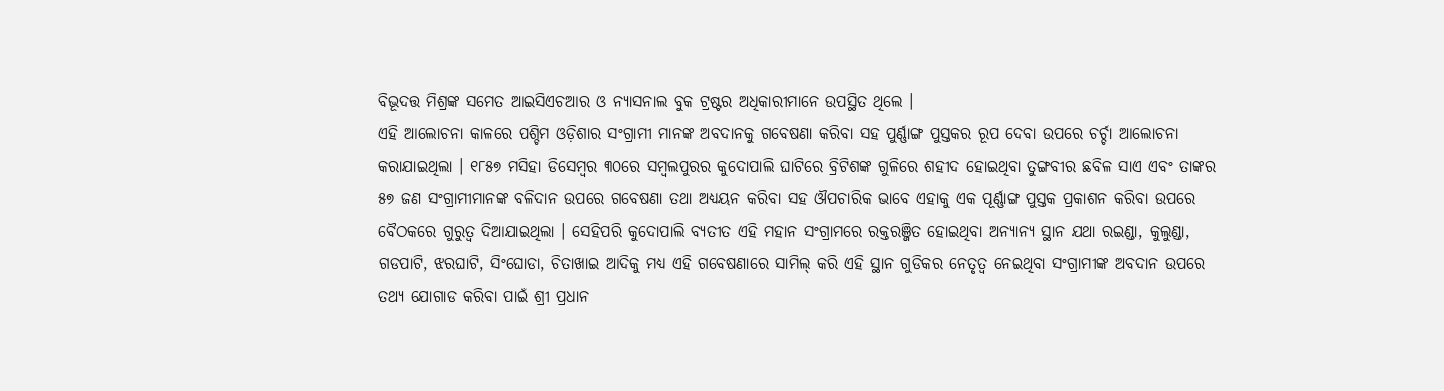ବିଭୂଦତ୍ତ ମିଶ୍ରଙ୍କ ସମେତ ଆଇସିଏଚଆର ଓ ନ୍ୟାସନାଲ ବୁକ ଟ୍ରଷ୍ଟର ଅଧିକାରୀମାନେ ଉପସ୍ଥିତ ଥିଲେ ।
ଏହି ଆଲୋଚନା କାଳରେ ପଶ୍ଚିମ ଓଡ଼ିଶାର ସଂଗ୍ରାମୀ ମାନଙ୍କ ଅବଦାନକୁ ଗବେଷଣା କରିବା ସହ ପୁର୍ଣ୍ଣାଙ୍ଗ ପୁସ୍ତକର ରୂପ ଦେବା ଉପରେ ଚର୍ଚ୍ଚା ଆଲୋଚନା କରାଯାଇଥିଲା । ୧୮୫୭ ମସିହା ଡିସେମ୍ବର ୩୦ରେ ସମ୍ବଲପୁରର କୁଦୋପାଲି ଘାଟିରେ ବ୍ରିଟିଶଙ୍କ ଗୁଳିରେ ଶହୀଦ ହୋଇଥିବା ତୁଙ୍ଗବୀର ଛବିଳ ସାଏ ଏବଂ ତାଙ୍କର ୫୭ ଜଣ ସଂଗ୍ରାମୀମାନଙ୍କ ବଳିଦାନ ଉପରେ ଗବେଷଣା ତଥା ଅଧ୍ୟୟନ କରିବା ସହ ଔପଚାରିକ ଭାବେ ଏହାକୁ ଏକ ପୂର୍ଣ୍ଣାଙ୍ଗ ପୁସ୍ତକ ପ୍ରକାଶନ କରିବା ଉପରେ ବୈଠକରେ ଗୁରୁତ୍ୱ ଦିଆଯାଇଥିଲା । ସେହିପରି କୁଦୋପାଲି ବ୍ୟତୀତ ଏହି ମହାନ ସଂଗ୍ରାମରେ ରକ୍ତରଞ୍ଜିତ ହୋଇଥିବା ଅନ୍ୟାନ୍ୟ ସ୍ଥାନ ଯଥା ରଇଣ୍ଡା, କୁଲୁଣ୍ଡା, ଗଡପାଟି, ଝରଘାଟି, ସିଂଘୋଡା, ଚିତାଖାଇ ଆଦିକୁ ମଧ୍ୟ ଏହି ଗବେଷଣାରେ ସାମିଲ୍ କରି ଏହି ସ୍ଥାନ ଗୁଡିକର ନେତୃତ୍ୱ ନେଇଥିବା ସଂଗ୍ରାମୀଙ୍କ ଅବଦାନ ଉପରେ ତଥ୍ୟ ଯୋଗାଡ କରିବା ପାଇଁ ଶ୍ରୀ ପ୍ରଧାନ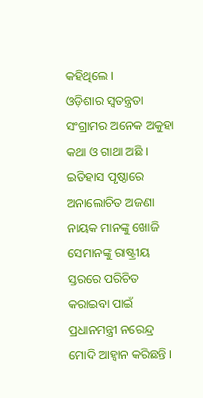କହିଥିଲେ ।
ଓଡ଼ିଶାର ସ୍ୱତନ୍ତ୍ରତା ସଂଗ୍ରାମର ଅନେକ ଅକୁହା କଥା ଓ ଗାଥା ଅଛି । ଇତିହାସ ପୃଷ୍ଠାରେ ଅନାଲୋଚିତ ଅଜଣା ନାୟକ ମାନଙ୍କୁ ଖୋଜି ସେମାନଙ୍କୁ ରାଷ୍ଟ୍ରୀୟ ସ୍ତରରେ ପରିଚିତ କରାଇବା ପାଇଁ ପ୍ରଧାନମନ୍ତ୍ରୀ ନରେନ୍ଦ୍ର ମୋଦି ଆହ୍ୱାନ କରିଛନ୍ତି ।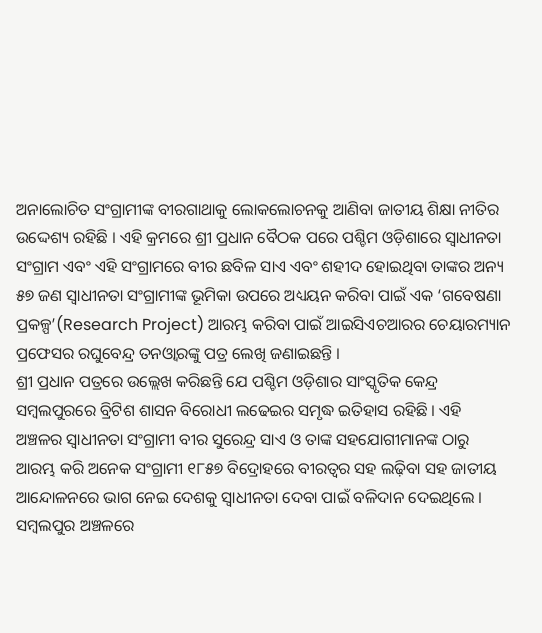ଅନାଲୋଚିତ ସଂଗ୍ରାମୀଙ୍କ ବୀରଗାଥାକୁ ଲୋକଲୋଚନକୁ ଆଣିବା ଜାତୀୟ ଶିକ୍ଷା ନୀତିର ଉଦ୍ଦେଶ୍ୟ ରହିଛି । ଏହି କ୍ରମରେ ଶ୍ରୀ ପ୍ରଧାନ ବୈଠକ ପରେ ପଶ୍ଚିମ ଓଡ଼ିଶାରେ ସ୍ୱାଧୀନତା ସଂଗ୍ରାମ ଏବଂ ଏହି ସଂଗ୍ରାମରେ ବୀର ଛବିଳ ସାଏ ଏବଂ ଶହୀଦ ହୋଇଥିବା ତାଙ୍କର ଅନ୍ୟ ୫୭ ଜଣ ସ୍ୱାଧୀନତା ସଂଗ୍ରାମୀଙ୍କ ଭୂମିକା ଉପରେ ଅଧ୍ୟୟନ କରିବା ପାଇଁ ଏକ ‘ଗବେଷଣା ପ୍ରକଳ୍ପ’(Research Project) ଆରମ୍ଭ କରିବା ପାଇଁ ଆଇସିଏଚଆରର ଚେୟାରମ୍ୟାନ ପ୍ରଫେସର ରଘୁବେନ୍ଦ୍ର ତନଓ୍ୱାରଙ୍କୁ ପତ୍ର ଲେଖି ଜଣାଇଛନ୍ତି ।
ଶ୍ରୀ ପ୍ରଧାନ ପତ୍ରରେ ଉଲ୍ଲେଖ କରିଛନ୍ତି ଯେ ପଶ୍ଚିମ ଓଡ଼ିଶାର ସାଂସ୍କୃତିକ କେନ୍ଦ୍ର ସମ୍ବଲପୁରରେ ବ୍ରିଟିଶ ଶାସନ ବିରୋଧୀ ଲଢେଇର ସମୃଦ୍ଧ ଇତିହାସ ରହିଛି । ଏହି ଅଞ୍ଚଳର ସ୍ୱାଧୀନତା ସଂଗ୍ରାମୀ ବୀର ସୁରେନ୍ଦ୍ର ସାଏ ଓ ତାଙ୍କ ସହଯୋଗୀମାନଙ୍କ ଠାରୁ ଆରମ୍ଭ କରି ଅନେକ ସଂଗ୍ରାମୀ ୧୮୫୭ ବିଦ୍ରୋହରେ ବୀରତ୍ୱର ସହ ଲଢ଼ିବା ସହ ଜାତୀୟ ଆନ୍ଦୋଳନରେ ଭାଗ ନେଇ ଦେଶକୁ ସ୍ୱାଧୀନତା ଦେବା ପାଇଁ ବଳିଦାନ ଦେଇଥିଲେ ।
ସମ୍ବଲପୁର ଅଞ୍ଚଳରେ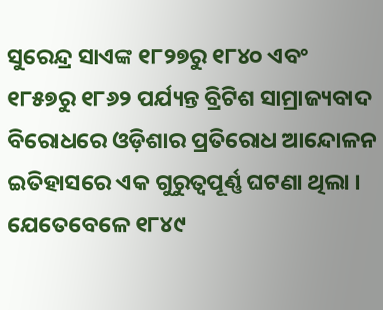ସୁରେନ୍ଦ୍ର ସାଏଙ୍କ ୧୮୨୭ରୁ ୧୮୪୦ ଏବଂ ୧୮୫୭ରୁ ୧୮୬୨ ପର୍ଯ୍ୟନ୍ତ ବ୍ରିଟିଶ ସାମ୍ରାଜ୍ୟବାଦ ବିରୋଧରେ ଓଡ଼ିଶାର ପ୍ରତିରୋଧ ଆନ୍ଦୋଳନ ଇତିହାସରେ ଏକ ଗୁରୁତ୍ୱପୂର୍ଣ୍ଣ ଘଟଣା ଥିଲା । ଯେତେବେଳେ ୧୮୪୯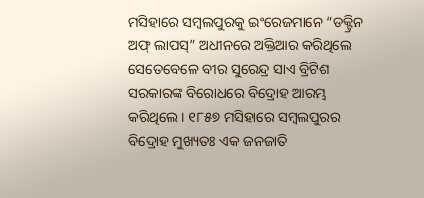ମସିହାରେ ସମ୍ବଲପୁରକୁ ଇଂରେଜମାନେ “ଡକ୍ଟ୍ରିନ ଅଫ୍ ଲାପସ୍” ଅଧୀନରେ ଅକ୍ତିଆର କରିଥିଲେ ସେତେବେଳେ ବୀର ସୁରେନ୍ଦ୍ର ସାଏ ବ୍ରିଟିଶ ସରକାରଙ୍କ ବିରୋଧରେ ବିଦ୍ରୋହ ଆରମ୍ଭ କରିଥିଲେ । ୧୮୫୭ ମସିହାରେ ସମ୍ବଲପୁରର ବିଦ୍ରୋହ ମୁଖ୍ୟତଃ ଏକ ଜନଜାତି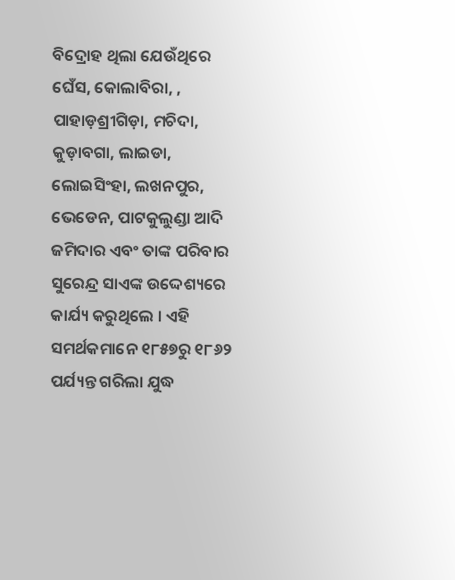ବିଦ୍ରୋହ ଥିଲା ଯେଉଁଥିରେ ଘେଁସ, କୋଲାବିରା, , ପାହାଡ଼ଶ୍ରୀଗିଡ଼ା, ମଚିଦା, କୁଡ଼ାବଗା, ଲାଇଡା, ଲୋଇସିଂହା, ଲଖନପୁର, ଭେଡେନ, ପାଟକୁଲୁଣ୍ଡା ଆଦି ଜମିଦାର ଏବଂ ତାଙ୍କ ପରିବାର ସୁରେନ୍ଦ୍ର ସାଏଙ୍କ ଉଦ୍ଦେଶ୍ୟରେ କାର୍ଯ୍ୟ କରୁଥିଲେ । ଏହି ସମର୍ଥକମାନେ ୧୮୫୭ରୁ ୧୮୬୨ ପର୍ଯ୍ୟନ୍ତ ଗରିଲା ଯୁଦ୍ଧ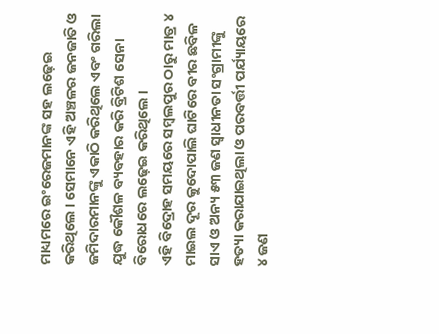ମାଧ୍ୟମରେ ଇଂରେଜମାନଙ୍କ ସହ ଲଢ଼େଇ କରିଥିଲେ । ସେମାନେ ଏହି ଅଞ୍ଚଳର ଜନଜାତି ଓ ଜମିଦାରମାନଙ୍କୁ ଏକାଠି କରିଥିଲେ ଏବଂ ଗରିଲା ଯୁଦ୍ଧ କୌଶଳ ବ୍ୟବହାର କରି ବ୍ରିଟିଶ ସେନା ବିରୋଧରେ ଲଢ଼େଇ କରିଥିଲେ ।
ଏହି ବିଦ୍ରୋହ ସମୟରେ ସମ୍ବଲପୁର ଠାରୁ ମାତ୍ର ୪ ମାଇଲ ଦୂର କୁଦୋପାଲି ଘାଟିରେ ବୀର ଛବିଳ ସାଏ ଓ ଅନ୍ୟ ୫୩ ଜଣ ସ୍ୱାଧୀନତା ସଂଗ୍ରାମୀଙ୍କୁ ହତ୍ୟା କରାଯାଇଥିଲା ଓ ପରବର୍ତ୍ତୀ ପର୍ଯ୍ୟାୟରେ ୪ ଜଣ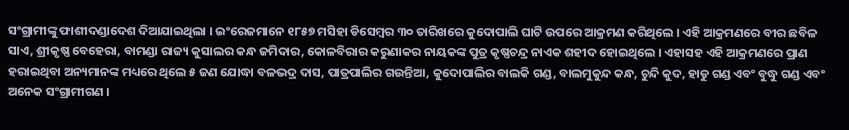ସଂଗ୍ରାମୀଙ୍କୁ ଫାଶୀଦଣ୍ଡାଦେଶ ଦିଆଯାଇଥିଲା । ଇଂରେଜମାନେ ୧୮୫୭ ମସିହା ଡିସେମ୍ବର ୩୦ ତାରିଖରେ କୁଦୋପାଲି ଘାଟି ଉପରେ ଆକ୍ରମଣ କରିଥିଲେ । ଏହି ଆକ୍ରମଣରେ ବୀର ଛବିଳ ସାଏ, ଶ୍ରୀକୃଷ୍ଣ ବେହେରା, ବାମଣ୍ଡା ରାଜ୍ୟ କୁସାଲର କନ୍ଧ ଜମିଦାର, କୋଳବିରାର କରୁଣାକର ନାୟକଙ୍କ ପୁତ୍ର କୃଷ୍ଣଚନ୍ଦ୍ର ନାଏକ ଶହୀଦ ହୋଇଥିଲେ । ଏହାସହ ଏହି ଆକ୍ରମଣରେ ପ୍ରାଣ ହରାଇଥିବା ଅନ୍ୟମାନଙ୍କ ମଧ୍ୟରେ ଥିଲେ ୫ ଜଣ ଯୋଦ୍ଧା ବଳଭଦ୍ର ଦାସ, ପାତ୍ରପାଲିର ଗଉନ୍ତିଆ, କୁଦୋପାଲିର ବାଲକି ଗଣ୍ଡ, ବାଲମୁକୁନ୍ଦ କନ୍ଧ, ଚୁନ୍ଦି କୁଦ, ହାଡୁ ଗଣ୍ଡ ଏବଂ ବୁଦ୍ଧୁ ଗଣ୍ଡ ଏବଂ ଅନେକ ସଂଗ୍ରାମୀଗଣ ।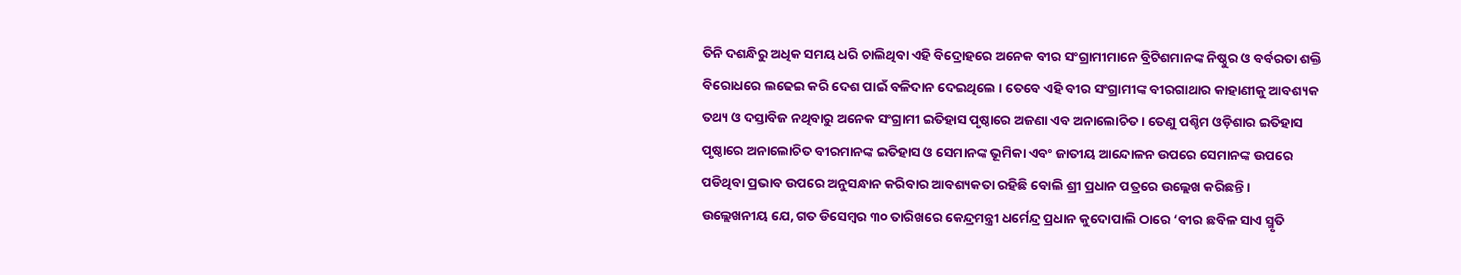ତିନି ଦଶନ୍ଧିରୁ ଅଧିକ ସମୟ ଧରି ଚାଲିଥିବା ଏହି ବିଦ୍ରୋହରେ ଅନେକ ବୀର ସଂଗ୍ରାମୀମାନେ ବ୍ରିଟିଶମାନଙ୍କ ନିଷ୍ଠୁର ଓ ବର୍ବରତା ଶକ୍ତି ବିରୋଧରେ ଲଢେଇ କରି ଦେଶ ପାଇଁ ବଳିଦାନ ଦେଇଥିଲେ । ତେବେ ଏହି ବୀର ସଂଗ୍ରାମୀଙ୍କ ବୀରଗାଥାର କାହାଣୀକୁ ଆବଶ୍ୟକ ତଥ୍ୟ ଓ ଦସ୍ତାବିଜ ନଥିବାରୁ ଅନେକ ସଂଗ୍ରାମୀ ଇତିହାସ ପୃଷ୍ଠାରେ ଅଜଣା ଏବ ଅନାଲୋଚିତ । ତେଣୁ ପଶ୍ଚିମ ଓଡ଼ିଶାର ଇତିହାସ ପୃଷ୍ଠାରେ ଅନାଲୋଚିତ ବୀରମାନଙ୍କ ଇତିହାସ ଓ ସେମାନଙ୍କ ଭୂମିକା ଏବଂ ଜାତୀୟ ଆନ୍ଦୋଳନ ଉପରେ ସେମାନଙ୍କ ଉପରେ ପଡିଥିବା ପ୍ରଭାବ ଉପରେ ଅନୁସନ୍ଧାନ କରିବାର ଆବଶ୍ୟକତା ରହିଛି ବୋଲି ଶ୍ରୀ ପ୍ରଧାନ ପତ୍ରରେ ଉଲ୍ଲେଖ କରିଛନ୍ତି ।
ଉଲ୍ଲେଖନୀୟ ଯେ, ଗତ ଡିସେମ୍ବର ୩୦ ତାରିଖରେ କେନ୍ଦ୍ରମନ୍ତ୍ରୀ ଧର୍ମେନ୍ଦ୍ର ପ୍ରଧାନ କୁଦୋପାଲି ଠାରେ ‘ବୀର ଛବିଳ ସାଏ ସ୍ମୃତି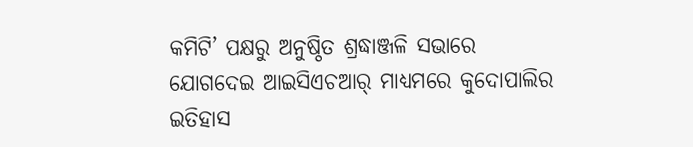କମିଟି’ ପକ୍ଷରୁ ଅନୁଷ୍ଠିତ ଶ୍ରଦ୍ଧାଞ୍ଜଳି ସଭାରେ ଯୋଗଦେଇ ଆଇସିଏଚଆର୍ ମାଧ୍ୟମରେ କୁଦୋପାଲିର ଇତିହାସ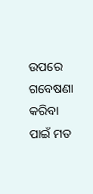ଉପରେ ଗବେଷଣା କରିବା ପାଇଁ ମତ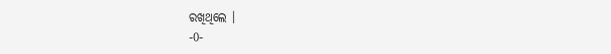ରଖିଥିଲେ ।
-0-